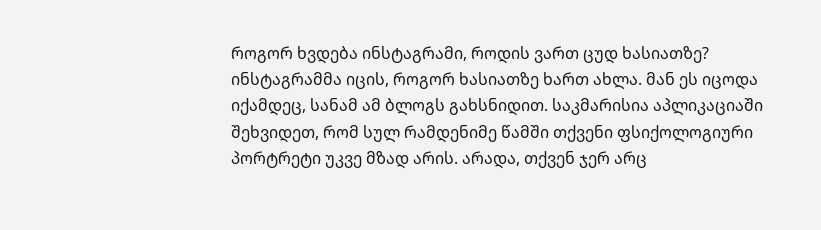როგორ ხვდება ინსტაგრამი, როდის ვართ ცუდ ხასიათზე?
ინსტაგრამმა იცის, როგორ ხასიათზე ხართ ახლა. მან ეს იცოდა იქამდეც, სანამ ამ ბლოგს გახსნიდით. საკმარისია აპლიკაციაში შეხვიდეთ, რომ სულ რამდენიმე წამში თქვენი ფსიქოლოგიური პორტრეტი უკვე მზად არის. არადა, თქვენ ჯერ არც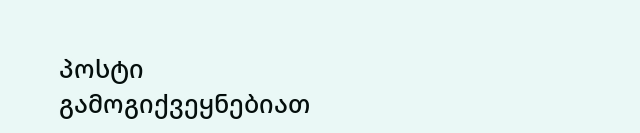პოსტი გამოგიქვეყნებიათ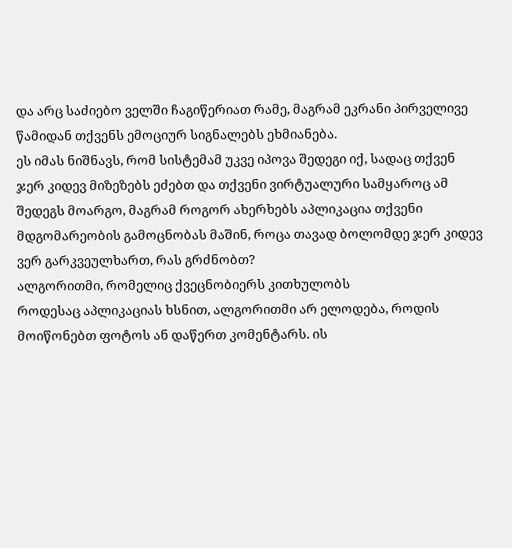და არც საძიებო ველში ჩაგიწერიათ რამე, მაგრამ ეკრანი პირველივე წამიდან თქვენს ემოციურ სიგნალებს ეხმიანება.
ეს იმას ნიშნავს, რომ სისტემამ უკვე იპოვა შედეგი იქ, სადაც თქვენ ჯერ კიდევ მიზეზებს ეძებთ და თქვენი ვირტუალური სამყაროც ამ შედეგს მოარგო, მაგრამ როგორ ახერხებს აპლიკაცია თქვენი მდგომარეობის გამოცნობას მაშინ, როცა თავად ბოლომდე ჯერ კიდევ ვერ გარკვეულხართ, რას გრძნობთ?
ალგორითმი, რომელიც ქვეცნობიერს კითხულობს
როდესაც აპლიკაციას ხსნით, ალგორითმი არ ელოდება, როდის მოიწონებთ ფოტოს ან დაწერთ კომენტარს. ის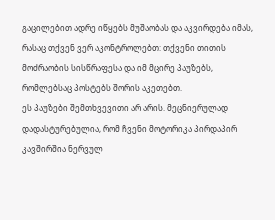გაცილებით ადრე იწყებს მუშაობას და აკვირდება იმას, რასაც თქვენ ვერ აკონტროლებთ: თქვენი თითის მოძრაობის სისწრაფესა და იმ მცირე პაუზებს, რომლებსაც პოსტებს შორის აკეთებთ.
ეს პაუზები შემთხვევითი არ არის. მეცნიერულად დადასტურებულია, რომ ჩვენი მოტორიკა პირდაპირ კავშირშია ნერვულ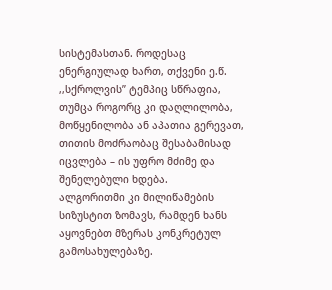სისტემასთან. როდესაც ენერგიულად ხართ, თქვენი ე.წ. ,,სქროლვის’’ ტემპიც სწრაფია, თუმცა როგორც კი დაღლილობა, მოწყენილობა ან აპათია გერევათ, თითის მოძრაობაც შესაბამისად იცვლება – ის უფრო მძიმე და შენელებული ხდება.
ალგორითმი კი მილიწამების სიზუსტით ზომავს, რამდენ ხანს აყოვნებთ მზერას კონკრეტულ გამოსახულებაზე.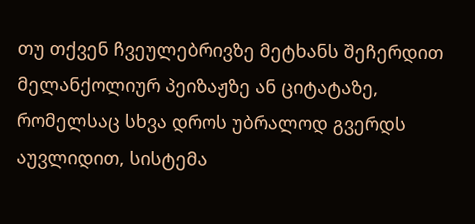თუ თქვენ ჩვეულებრივზე მეტხანს შეჩერდით მელანქოლიურ პეიზაჟზე ან ციტატაზე, რომელსაც სხვა დროს უბრალოდ გვერდს აუვლიდით, სისტემა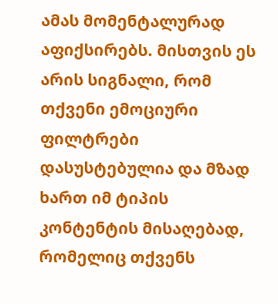ამას მომენტალურად აფიქსირებს. მისთვის ეს არის სიგნალი, რომ თქვენი ემოციური ფილტრები დასუსტებულია და მზად ხართ იმ ტიპის კონტენტის მისაღებად, რომელიც თქვენს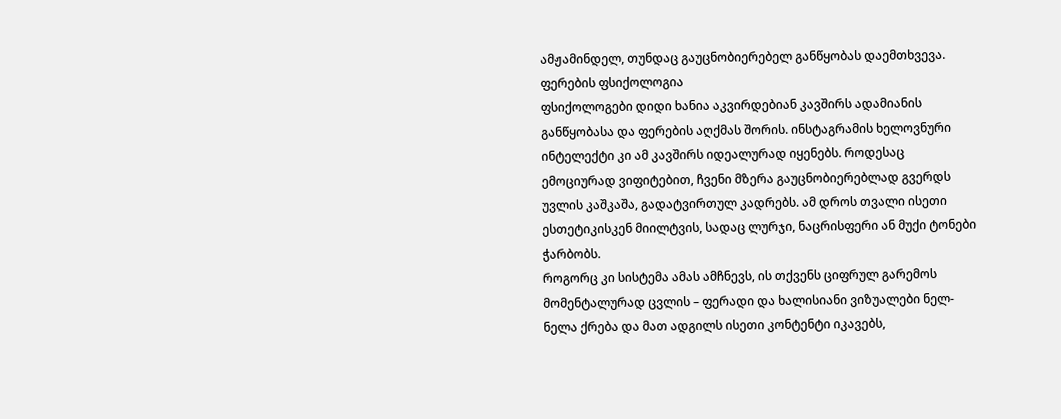ამჟამინდელ, თუნდაც გაუცნობიერებელ განწყობას დაემთხვევა.
ფერების ფსიქოლოგია
ფსიქოლოგები დიდი ხანია აკვირდებიან კავშირს ადამიანის განწყობასა და ფერების აღქმას შორის. ინსტაგრამის ხელოვნური ინტელექტი კი ამ კავშირს იდეალურად იყენებს. როდესაც ემოციურად ვიფიტებით, ჩვენი მზერა გაუცნობიერებლად გვერდს უვლის კაშკაშა, გადატვირთულ კადრებს. ამ დროს თვალი ისეთი ესთეტიკისკენ მიილტვის, სადაც ლურჯი, ნაცრისფერი ან მუქი ტონები ჭარბობს.
როგორც კი სისტემა ამას ამჩნევს, ის თქვენს ციფრულ გარემოს მომენტალურად ცვლის – ფერადი და ხალისიანი ვიზუალები ნელ-ნელა ქრება და მათ ადგილს ისეთი კონტენტი იკავებს,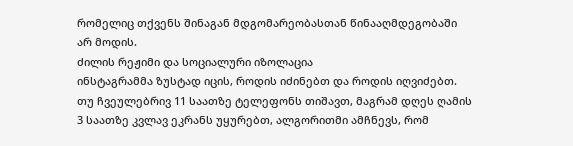რომელიც თქვენს შინაგან მდგომარეობასთან წინააღმდეგობაში არ მოდის.
ძილის რეჟიმი და სოციალური იზოლაცია
ინსტაგრამმა ზუსტად იცის, როდის იძინებთ და როდის იღვიძებთ. თუ ჩვეულებრივ 11 საათზე ტელეფონს თიშავთ, მაგრამ დღეს ღამის 3 საათზე კვლავ ეკრანს უყურებთ, ალგორითმი ამჩნევს, რომ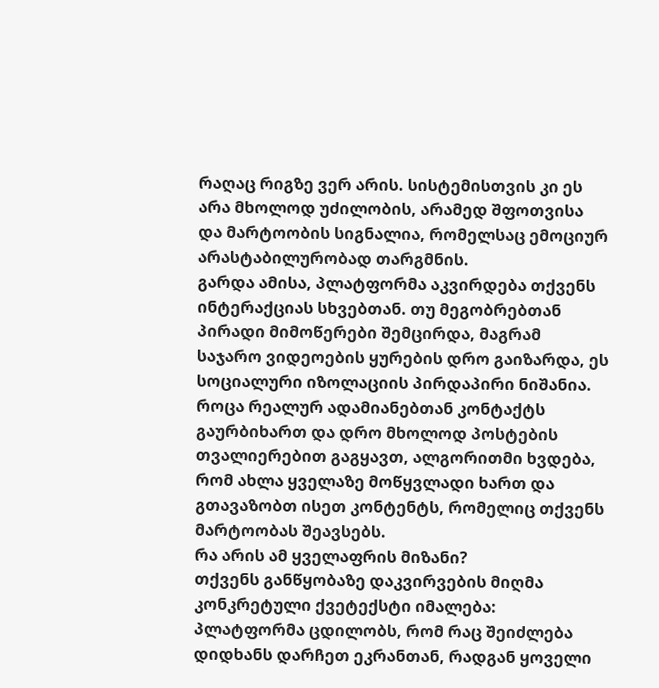რაღაც რიგზე ვერ არის. სისტემისთვის კი ეს არა მხოლოდ უძილობის, არამედ შფოთვისა და მარტოობის სიგნალია, რომელსაც ემოციურ არასტაბილურობად თარგმნის.
გარდა ამისა, პლატფორმა აკვირდება თქვენს ინტერაქციას სხვებთან. თუ მეგობრებთან პირადი მიმოწერები შემცირდა, მაგრამ საჯარო ვიდეოების ყურების დრო გაიზარდა, ეს სოციალური იზოლაციის პირდაპირი ნიშანია. როცა რეალურ ადამიანებთან კონტაქტს გაურბიხართ და დრო მხოლოდ პოსტების თვალიერებით გაგყავთ, ალგორითმი ხვდება, რომ ახლა ყველაზე მოწყვლადი ხართ და გთავაზობთ ისეთ კონტენტს, რომელიც თქვენს მარტოობას შეავსებს.
რა არის ამ ყველაფრის მიზანი?
თქვენს განწყობაზე დაკვირვების მიღმა კონკრეტული ქვეტექსტი იმალება: პლატფორმა ცდილობს, რომ რაც შეიძლება დიდხანს დარჩეთ ეკრანთან, რადგან ყოველი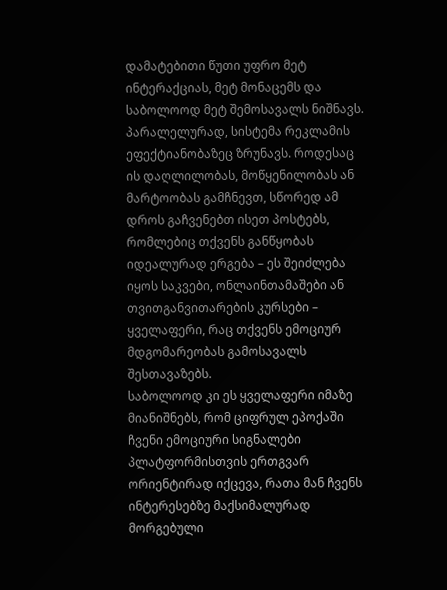დამატებითი წუთი უფრო მეტ ინტერაქციას, მეტ მონაცემს და საბოლოოდ მეტ შემოსავალს ნიშნავს.
პარალელურად, სისტემა რეკლამის ეფექტიანობაზეც ზრუნავს. როდესაც ის დაღლილობას, მოწყენილობას ან მარტოობას გამჩნევთ, სწორედ ამ დროს გაჩვენებთ ისეთ პოსტებს, რომლებიც თქვენს განწყობას იდეალურად ერგება – ეს შეიძლება იყოს საკვები, ონლაინთამაშები ან თვითგანვითარების კურსები – ყველაფერი, რაც თქვენს ემოციურ მდგომარეობას გამოსავალს შესთავაზებს.
საბოლოოდ კი ეს ყველაფერი იმაზე მიანიშნებს, რომ ციფრულ ეპოქაში ჩვენი ემოციური სიგნალები პლატფორმისთვის ერთგვარ ორიენტირად იქცევა, რათა მან ჩვენს ინტერესებზე მაქსიმალურად მორგებული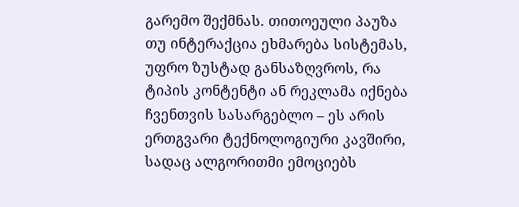გარემო შექმნას. თითოეული პაუზა თუ ინტერაქცია ეხმარება სისტემას, უფრო ზუსტად განსაზღვროს, რა ტიპის კონტენტი ან რეკლამა იქნება ჩვენთვის სასარგებლო – ეს არის ერთგვარი ტექნოლოგიური კავშირი, სადაც ალგორითმი ემოციებს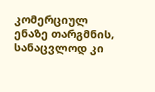კომერციულ ენაზე თარგმნის, სანაცვლოდ კი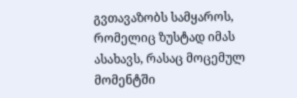გვთავაზობს სამყაროს, რომელიც ზუსტად იმას ასახავს, რასაც მოცემულ მომენტში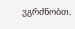ვგრძნობთ.